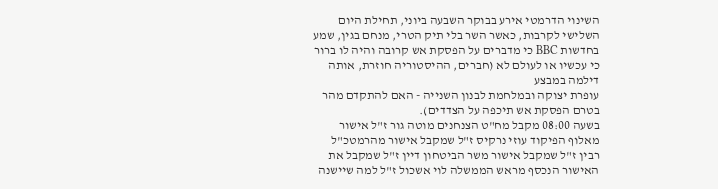השינוי הדרמטי אירע בבוקר השבעה ביוני, תחילת היום השלישי לקרבות, כאשר השר בלי תיק הטרי, מנחם בגין, שמע בחדשות BBC כי מדברים על הפסקת אש קרובה והיה לו ברור כי עכשיו או לעולם לא (חברים, ההיסטוריה חוזרת, אותה דילמה במבצע
עופרת יצוקה ובמלחמת לבנון השנייה - האם להתקדם מהר בטרם הפסקת אש תיכפה על הצדדים).
בשעה 08:00 מקבל מח"ט הצנחנים מוטה גור ז"ל אישור מאלוף הפיקוד עוזי נרקיס ז"ל שמקבל אישור מהרמטכ"ל רבין ז"ל שמקבל אישור משר הביטחון דיין ז"ל שמקבל את האישור הנכסף מראש הממשלה לוי אשכול ז"ל למה שיישנה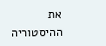את ההיסטוריה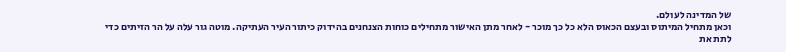של המדינה לעולם.
וכאן מתחיל המיתוס ובעצם הכאוס הלא כל כך מוכר - לאחר מתן האישור מתחילים כוחות הצנחנים בהידוק כיתור העיר העתיקה. מוטה גור עלה על הר הזיתים כדי לתת את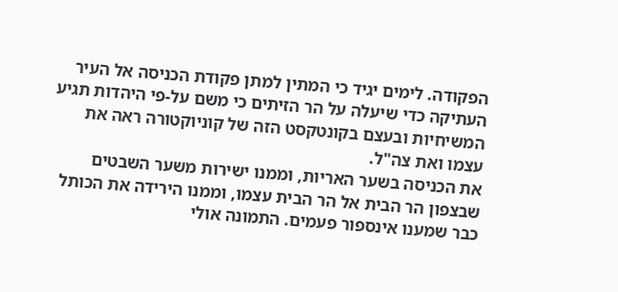הפקודה. לימים יגיד כי המתין למתן פקודת הכניסה אל העיר העתיקה כדי שיעלה על הר הזיתים כי משם על-פי היהדות תגיע המשיחיות ובעצם בקונטקסט הזה של קוניוקטורה ראה את עצמו ואת צה"ל.
את הכניסה בשער האריות, וממנו ישירות משער השבטים שבצפון הר הבית אל הר הבית עצמו, וממנו הירידה את הכותל כבר שמענו אינספור פעמים. התמונה אולי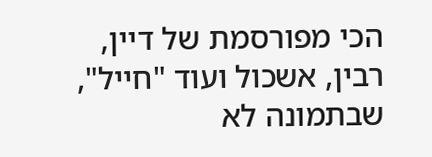הכי מפורסמת של דיין, רבין, אשכול ועוד "חייל", שבתמונה לא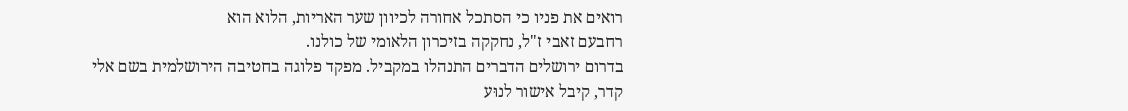רואים את פניו כי הסתכל אחורה לכיוון שער האריות, הלוא הוא
רחבעם זאבי ז"ל, נחקקה בזיכרון הלאומי של כולנו.
בדרום ירושלים הדברים התנהלו במקביל. מפקד פלוגה בחטיבה הירושלמית בשם אלי קדר, קיבל אישור לנוּע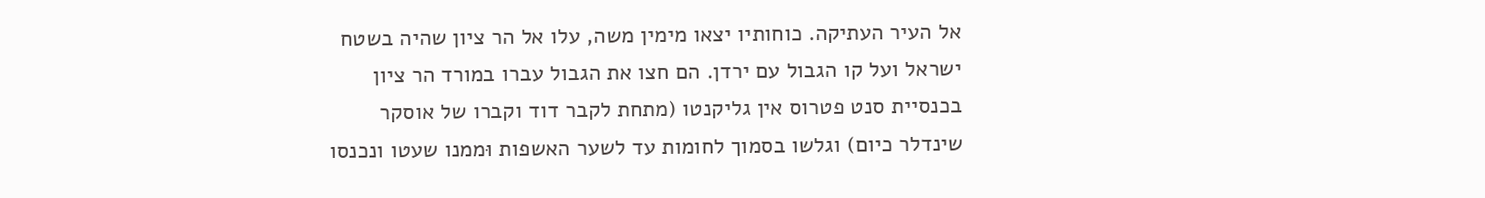אל העיר העתיקה. כוחותיו יצאו מימין משה, עלו אל הר ציון שהיה בשטח ישראל ועל קו הגבול עם ירדן. הם חצו את הגבול עברו במורד הר ציון בכנסיית סנט פטרוס אין גליקנטו (מתחת לקבר דוד וקברו של אוסקר שינדלר כיום) וגלשו בסמוך לחומות עד לשער האשפות וּממנו שעטו ונכנסו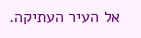אל העיר העתיקה.